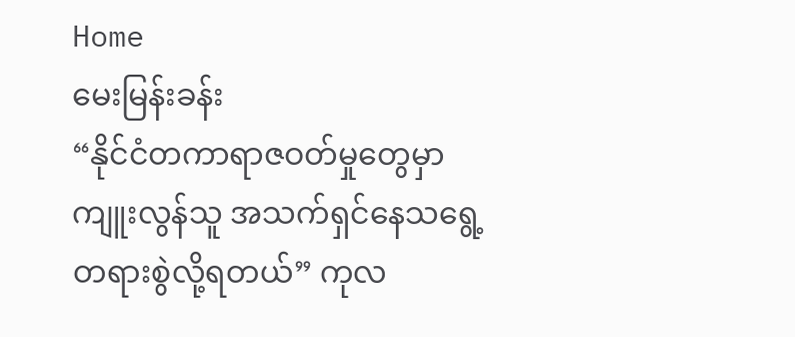Home
မေးမြန်းခန်း
“နိုင်ငံတကာရာဇဝတ်မှုတွေမှာ ကျူးလွန်သူ အသက်ရှင်နေသရွေ့ တရားစွဲလို့ရတယ်” ကုလ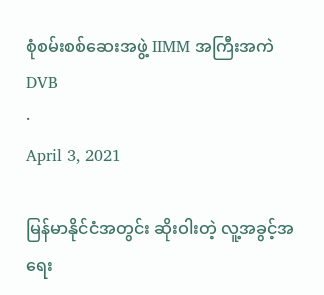စုံစမ်းစစ်ဆေးအဖွဲ့ IIMM အကြီးအကဲ
DVB
·
April 3, 2021

မြန်မာနိုင်ငံအတွင်း ဆိုးဝါးတဲ့ လူ့အခွင့်အရေး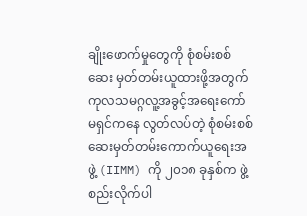ချိုးဖောက်မှုတွေကို စုံစမ်းစစ်ဆေး မှတ်တမ်းယူထားဖို့အတွက် ကုလသမဂ္ဂလူ့အခွင့်အရေးကော်မရှင်ကနေ လွတ်လပ်တဲ့ စုံစမ်းစစ်ဆေးမှတ်တမ်းကောက်ယူရေးအဖွဲ့ (IIMM) ကို ၂၀၁၈ ခုနှစ်က ဖွဲ့စည်းလိုက်ပါ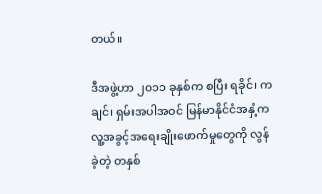တယ်။

ဒီအဖွဲ့ဟာ ၂၀၁၁ ခုနှစ်က စပြီး ရခိုင်၊ ကချင်၊ ရှမ်းအပါအဝင် မြန်မာနိုင်ငံအနှံ့က လူ့အခွင့်အရေးချိုးဖောက်မှုတွေကို လွန်ခဲ့တဲ့ တနှစ်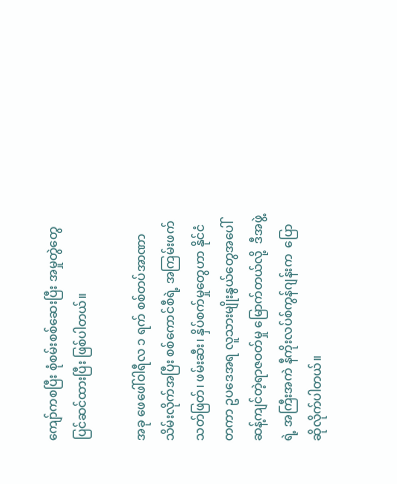ကျော်ကစပြီး စုံစမ်းစစ်ဆေးပြီး အမှုတွဲတွေ ပြင်ဆင်ထားပြီး ဖြစ်ပါတယ်။

အခု ဖေဖေါ်ဝါရီလ ၁ ရက် စစ်တပ်အာဏာသိမ်းလိုက်အပြီး စစ်ကောင်စီရဲ့ အကြမ်းဖက် သတ်ဖြတ်၊ ဖမ်းဆီး၊ နှိပ်စက်မှုတွေဟာ နိုင်ငံတကာ ဥပဒေအရ လူသားမျိုးနွယ်တွေအပေါ် ဆန့်ကျင်တဲ့ရာဇဝတ်မှု မြောက်တယ်လို့  ဒီအဖွဲ့ရဲ့ အကြီးအကဲ နီကိုးလပ်စ်ကွန်ဂျန်းက  ပြောဆိုလိုက်ပါတယ်။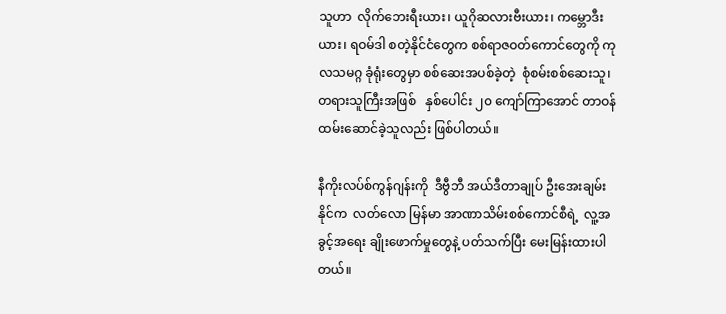သူဟာ  လိုက်ဘေးရီးယား၊ ယူဂိုဆလားဗီးယား၊ ကမ္ဘောဒီးယား၊ ရဝမ်ဒါ စတဲ့နိုင်ငံတွေက စစ်ရာဇဝတ်ကောင်တွေကို ကုလသမဂ္ဂ ခုံရုံးတွေမှာ စစ်ဆေးအပစ်ခဲ့တဲ့  စုံစမ်းစစ်ဆေးသူ၊ တရားသူကြီးအဖြစ်   နှစ်ပေါင်း ၂၀ ကျော်ကြာအောင် တာဝန်ထမ်းဆောင်ခဲ့သူလည်း ဖြစ်ပါတယ်။

နီကိုးလပ်စ်ကွန်ဂျန်းကို  ဒီဗွီဘီ အယ်ဒီတာချုပ် ဦးအေးချမ်းနိုင်က  လတ်လော မြန်မာ အာဏာသိမ်းစစ်ကောင်စီရဲ့  လူ့အခွင့်အရေး ချိုးဖောက်မှုတွေနဲ့ ပတ်သက်ပြီး မေးမြန်းထားပါတယ်။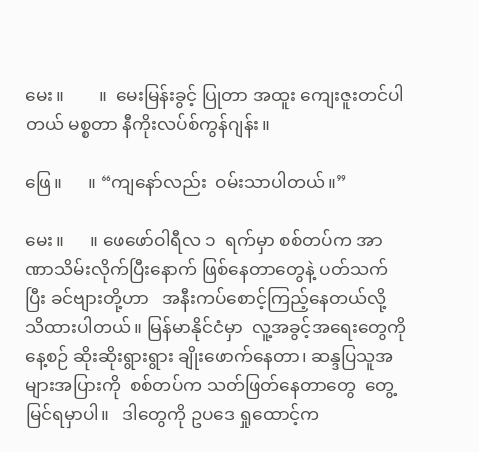မေး။        ။  မေးမြန်းခွင့် ပြုတာ အထူး ကျေးဇူးတင်ပါတယ် မစ္စတာ နီကိုးလပ်စ်ကွန်ဂျန်း။

ဖြေ။      ။ “ကျနော်လည်း  ဝမ်းသာပါတယ်။”

မေး။      ။ ဖေဖော်ဝါရီလ ၁  ရက်မှာ စစ်တပ်က အာဏာသိမ်းလိုက်ပြီးနောက် ဖြစ်နေတာတွေနဲ့ ပတ်သက်ပြီး ခင်ဗျားတို့ဟာ   အနီးကပ်စောင့်ကြည့်နေတယ်လို့ သိထားပါတယ်။ မြန်မာနိုင်ငံမှာ  လူ့အခွင့်အရေးတွေကို  နေ့စဉ် ဆိုးဆိုးရွားရွား ချိုးဖောက်နေတာ၊ ဆန္ဒပြသူအများအပြားကို  စစ်တပ်က သတ်ဖြတ်နေတာတွေ  တွေ့မြင်ရမှာပါ။   ဒါတွေကို ဥပဒေ ရှုထောင့်က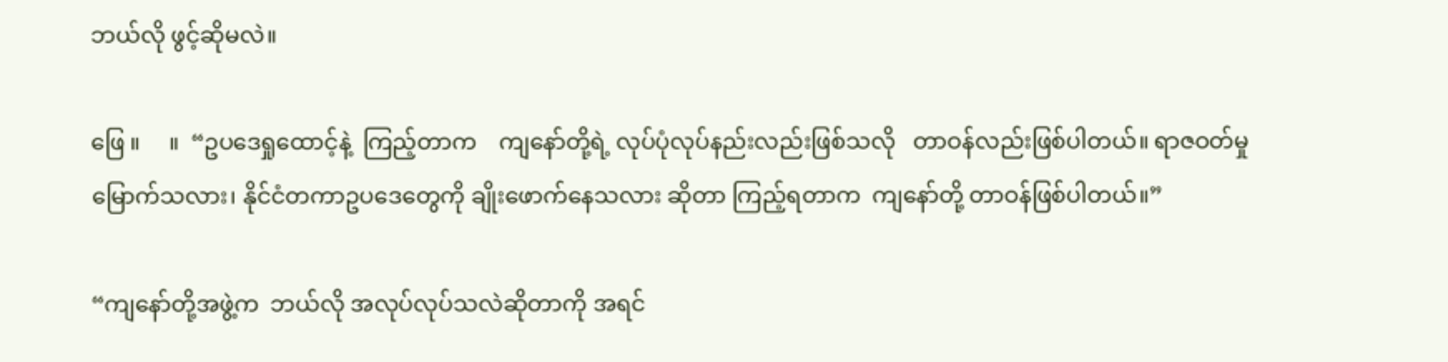ဘယ်လို ဖွင့်ဆိုမလဲ။

ဖြေ ။     ။  “ဥပဒေရှုထောင့်နဲ့  ကြည့်တာက    ကျနော်တို့ရဲ့ လုပ်ပုံလုပ်နည်းလည်းဖြစ်သလို   တာဝန်လည်းဖြစ်ပါတယ်။ ရာဇဝတ်မှုမြောက်သလား၊ နိုင်ငံတကာဥပဒေတွေကို ချိုးဖောက်နေသလား ဆိုတာ ကြည့်ရတာက  ကျနော်တို့ တာဝန်ဖြစ်ပါတယ်။”

“ကျနော်တို့အဖွဲ့က  ဘယ်လို အလုပ်လုပ်သလဲဆိုတာကို အရင်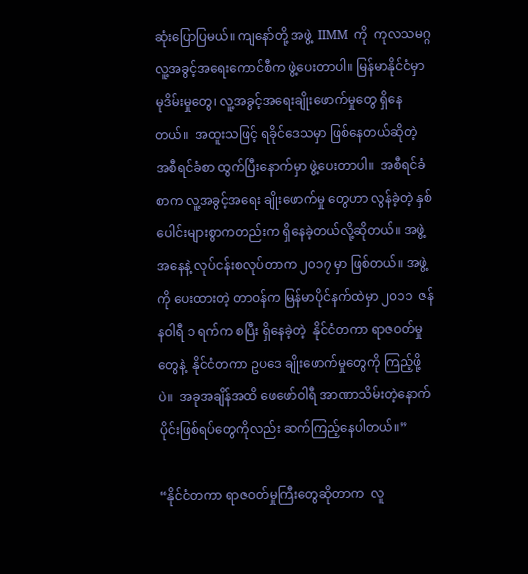ဆုံးပြောပြမယ်။ ကျနော်တို့ အဖွဲ့  IIMM  ကို  ကုလသမဂ္ဂလူ့အခွင့်အရေးကောင်စီက ဖွဲ့ပေးတာပါ။ မြန်မာနိုင်ငံမှာ မုဒိမ်းမှုတွေ၊ လူ့အခွင့်အရေးချိုးဖောက်မှုတွေ ရှိနေတယ်။  အထူးသဖြင့် ရခိုင်ဒေသမှာ ဖြစ်နေတယ်ဆိုတဲ့ အစီရင်ခံစာ ထွက်ပြီးနောက်မှာ ဖွဲ့ပေးတာပါ။  အစီရင်ခံစာက လူ့အခွင့်အရေး ချိုးဖောက်မှု တွေဟာ လွန်ခဲ့တဲ့ နှစ်ပေါင်းများစွာကတည်းက ရှိနေခဲ့တယ်လို့ဆိုတယ်။ အဖွဲ့အနေနဲ့ လုပ်ငန်းစလုပ်တာက ၂၀၁၇ မှာ ဖြစ်တယ်။ အဖွဲ့ကို ပေးထားတဲ့ တာဝန်က မြန်မာပိုင်နက်ထဲမှာ ၂၀၁၁  ဇန်နဝါရီ ၁ ရက်က စပြီး ရှိနေခဲ့တဲ့  နိုင်ငံတကာ ရာဇဝတ်မှုတွေနဲ့  နိုင်ငံတကာ ဥပဒေ ချိုးဖောက်မှုတွေကို ကြည့်ဖို့ပဲ။  အခုအချိန်အထိ ဖေဖော်ဝါရီ အာဏာသိမ်းတဲ့နောက်ပိုင်းဖြစ်ရပ်တွေကိုလည်း ဆက်ကြည့်နေပါတယ်။”

“နိုင်ငံတကာ ရာဇဝတ်မှုကြီးတွေဆိုတာက  လူ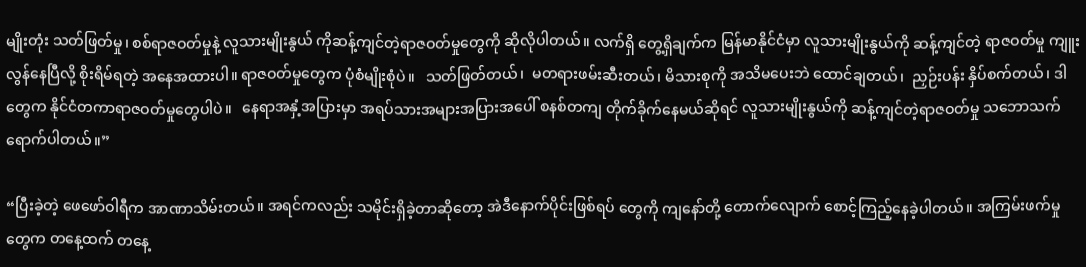မျိုးတုံး သတ်ဖြတ်မှု၊ စစ်ရာဇဝတ်မှုနဲ့ လူသားမျိုးနွယ် ကိုဆန့်ကျင်တဲ့ရာဇဝတ်မှုတွေကို ဆိုလိုပါတယ်။ လက်ရှိ တွေ့ရှိချက်က မြန်မာနိုင်ငံမှာ လူသားမျိုးနွယ်ကို ဆန့်ကျင်တဲ့ ရာဇဝတ်မှု ကျူးလွန်နေပြီလို့ စိုးရိမ်ရတဲ့ အနေအထားပါ။ ရာဇဝတ်မှုတွေက ပုံစံမျိုးစုံပဲ။   သတ်ဖြတ်တယ်၊  မတရားဖမ်းဆီးတယ်၊ မိသားစုကို အသိမပေးဘဲ ထောင်ချတယ်၊  ညှဉ်းပန်း နှိပ်စက်တယ်၊ ဒါတွေက နိုင်ငံတကာရာဇဝတ်မှုတွေပါပဲ။   နေရာအနှံ့အပြားမှာ အရပ်သားအများအပြားအပေါ် စနစ်တကျ တိုက်ခိုက်နေမယ်ဆိုရင် လူသားမျိုးနွယ်ကို ဆန့်ကျင်တဲ့ရာဇဝတ်မှု သဘောသက်ရောက်ပါတယ်။”

“ပြီးခဲ့တဲ့ ဖေဖော်ဝါရီက အာဏာသိမ်းတယ်။ အရင်ကလည်း သမိုင်းရှိခဲ့တာဆိုတော့ အဲဒီနောက်ပိုင်းဖြစ်ရပ် တွေကို ကျနော်တို့ တောက်လျောက် စောင့်ကြည့်နေခဲ့ပါတယ်။ အကြမ်းဖက်မှုတွေက တနေ့ထက် တနေ့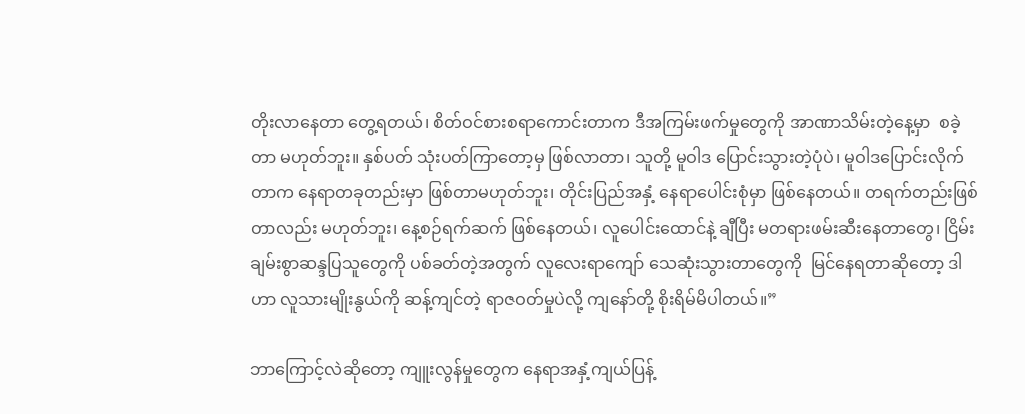တိုးလာနေတာ တွေ့ရတယ်၊ စိတ်ဝင်စားစရာကောင်းတာက ဒီအကြမ်းဖက်မှုတွေကို အာဏာသိမ်းတဲ့နေ့မှာ  စခဲ့တာ မဟုတ်ဘူး။ နှစ်ပတ် သုံးပတ်ကြာတော့မှ ဖြစ်လာတာ၊ သူတို့ မူဝါဒ ပြောင်းသွားတဲ့ပုံပဲ၊ မူဝါဒပြောင်းလိုက်တာက နေရာတခုတည်းမှာ ဖြစ်တာမဟုတ်ဘူး၊ တိုင်းပြည်အနှံ့ နေရာပေါင်းစုံမှာ ဖြစ်နေတယ်။ တရက်တည်းဖြစ်တာလည်း မဟုတ်ဘူး၊ နေ့စဉ်ရက်ဆက် ဖြစ်နေတယ်၊ လူပေါင်းထောင်နဲ့ ချီပြီး မတရားဖမ်းဆီးနေတာတွေ၊ ငြိမ်းချမ်းစွာဆန္ဒပြသူတွေကို ပစ်ခတ်တဲ့အတွက် လူလေးရာကျော် သေဆုံးသွားတာတွေကို  မြင်နေရတာဆိုတော့ ဒါဟာ လူသားမျိုးနွယ်ကို ဆန့်ကျင်တဲ့ ရာဇဝတ်မှုပဲလို့ ကျနော်တို့ စိုးရိမ်မိပါတယ်။”

ဘာကြောင့်လဲဆိုတော့ ကျူးလွန်မှုတွေက နေရာအနှံ့ကျယ်ပြန့်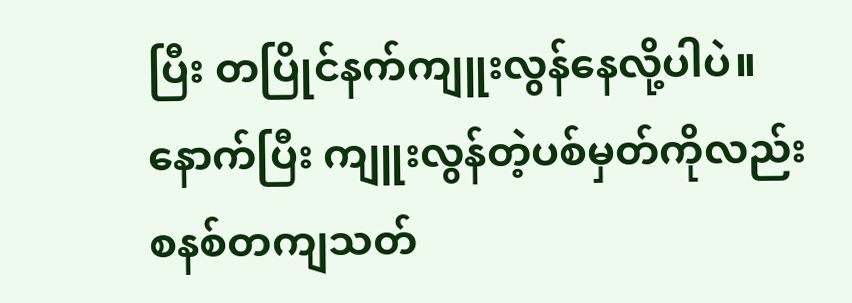ပြီး တပြိုင်နက်ကျူးလွန်နေလို့ပါပဲ။ နောက်ပြီး ကျူးလွန်တဲ့ပစ်မှတ်ကိုလည်း စနစ်တကျသတ်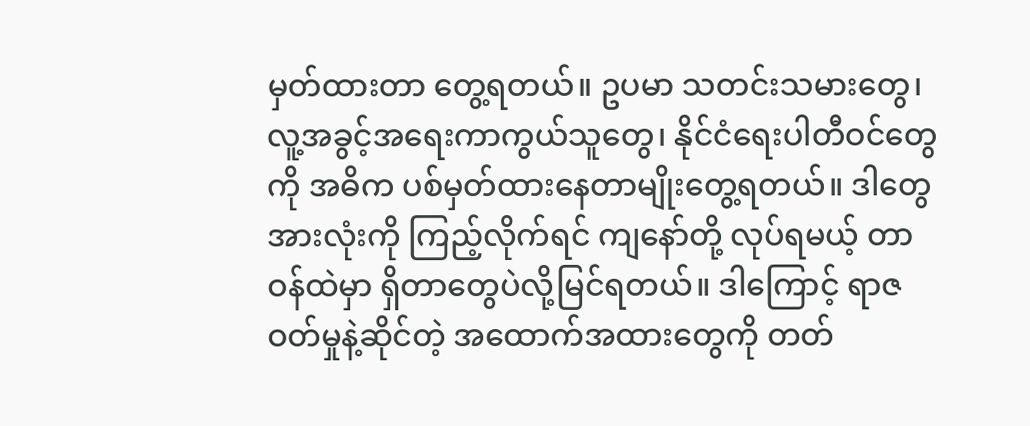မှတ်ထားတာ တွေ့ရတယ်။ ဥပမာ သတင်းသမားတွေ၊ လူ့အခွင့်အရေးကာကွယ်သူတွေ၊ နိုင်ငံရေးပါတီဝင်တွေကို အဓိက ပစ်မှတ်ထားနေတာမျိုးတွေ့ရတယ်။ ဒါတွေအားလုံးကို ကြည့်လိုက်ရင် ကျနော်တို့ လုပ်ရမယ့် တာဝန်ထဲမှာ ရှိတာတွေပဲလို့မြင်ရတယ်။ ဒါကြောင့် ရာဇဝတ်မှုနဲ့ဆိုင်တဲ့ အထောက်အထားတွေကို တတ်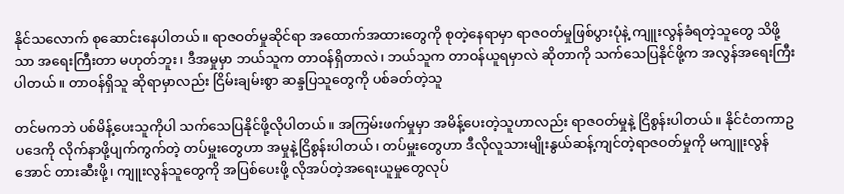နိုင်သလောက် စုဆောင်းနေပါတယ်။ ရာဇဝတ်မှုဆိုင်ရာ အထောက်အထားတွေကို စုတဲ့နေရာမှာ ရာဇဝတ်မှုဖြစ်ပွားပုံနဲ့ ကျူးလွန်ခံရတဲ့သူတွေ သိဖို့သာ အရေးကြီးတာ မဟုတ်ဘူး၊ ဒီအမှုမှာ ဘယ်သူက တာဝန်ရှိတာလဲ၊ ဘယ်သူက တာဝန်ယူရမှာလဲ ဆိုတာကို သက်သေပြနိုင်ဖို့က အလွန်အရေးကြီးပါတယ်။ တာဝန်ရှိသူ ဆိုရာမှာလည်း ငြိမ်းချမ်းစွာ ဆန္ဒပြသူတွေကို ပစ်ခတ်တဲ့သူ

တင်မကဘဲ ပစ်မိန့်ပေးသူကိုပါ သက်သေပြနိုင်ဖို့လိုပါတယ်။ အကြမ်းဖက်မှုမှာ အမိန့်ပေးတဲ့သူဟာလည်း ရာဇဝတ်မှုနဲ့ ငြိစွန်းပါတယ်။ နိုင်ငံတကာဥပဒေကို လိုက်နာဖို့ပျက်ကွက်တဲ့ တပ်မှူးတွေဟာ အမှုနဲ့ငြိစွန်းပါတယ်၊ တပ်မှူးတွေဟာ ဒီလိုလူသားမျိုးနွယ်ဆန့်ကျင်တဲ့ရာဇဝတ်မှုကို မကျူးလွန်အောင် တားဆီးဖို့၊ ကျူးလွန်သူတွေကို အပြစ်ပေးဖို့ လိုအပ်တဲ့အရေးယူမှုတွေလုပ်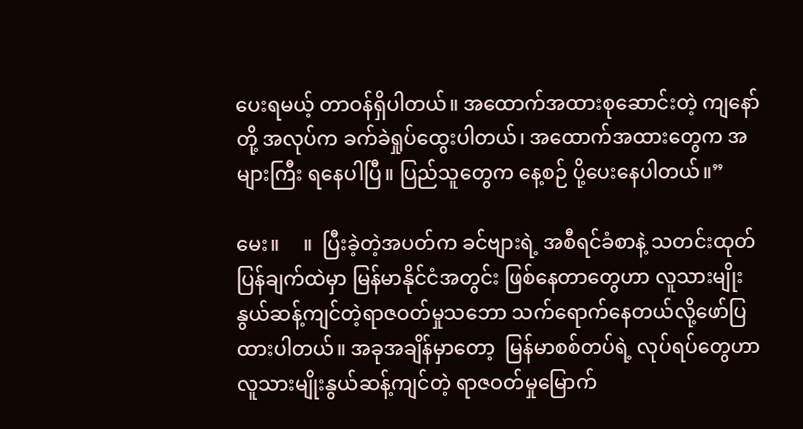ပေးရမယ့် တာဝန်ရှိပါတယ်။ အထောက်အထားစုဆောင်းတဲ့ ကျနော်တို့ အလုပ်က ခက်ခဲရှုပ်ထွေးပါတယ်၊ အထောက်အထားတွေက အများကြီး ရနေပါပြီ။ ပြည်သူတွေက နေ့စဉ် ပို့ပေးနေပါတယ်။”

မေး။     ။  ပြီးခဲ့တဲ့အပတ်က ခင်ဗျားရဲ့ အစီရင်ခံစာနဲ့ သတင်းထုတ်ပြန်ချက်ထဲမှာ မြန်မာနိုင်ငံအတွင်း ဖြစ်နေတာတွေဟာ လူသားမျိုးနွယ်ဆန့်ကျင်တဲ့ရာဇဝတ်မှုသဘော သက်ရောက်နေတယ်လို့ဖော်ပြထားပါတယ်။ အခုအချိန်မှာတော့  မြန်မာစစ်တပ်ရဲ့ လုပ်ရပ်တွေဟာ လူသားမျိုးနွယ်ဆန့်ကျင်တဲ့ ရာဇဝတ်မှုမြောက်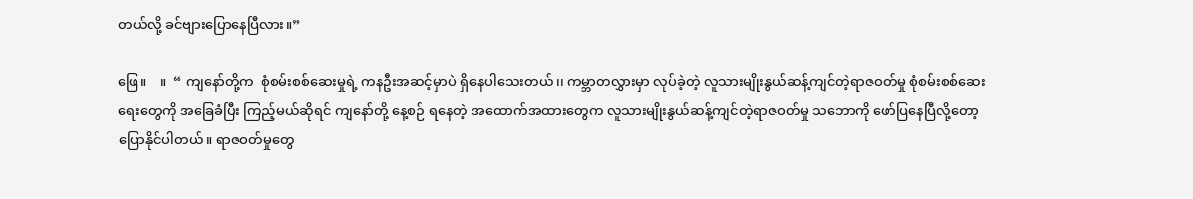တယ်လို့ ခင်ဗျားပြောနေပြီလား။”

ဖြေ။    ။  “ ကျနော်တို့က  စုံစမ်းစစ်ဆေးမှုရဲ့ ကနဦးအဆင့်မှာပဲ ရှိနေပါသေးတယ်၊၊ ကမ္ဘာတလွှားမှာ လုပ်ခဲ့တဲ့ လူသားမျိုးနွယ်ဆန့်ကျင်တဲ့ရာဇဝတ်မှု စုံစမ်းစစ်ဆေးရေးတွေကို အခြေခံပြီး ကြည့်မယ်ဆိုရင် ကျနော်တို့ နေ့စဉ် ရနေတဲ့ အထောက်အထားတွေက လူသားမျိုးနွယ်ဆန့်ကျင်တဲ့ရာဇဝတ်မှု သဘောကို ဖော်ပြနေပြီလို့တော့ ပြောနိုင်ပါတယ်။ ရာဇဝတ်မှုတွေ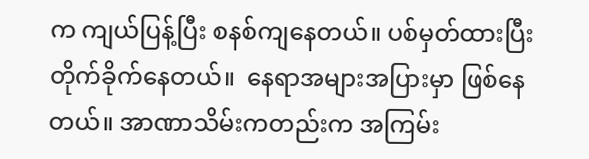က ကျယ်ပြန့်ပြီး စနစ်ကျနေတယ်။ ပစ်မှတ်ထားပြီး တိုက်ခိုက်နေတယ်။  နေရာအများအပြားမှာ ဖြစ်နေတယ်။ အာဏာသိမ်းကတည်းက အကြမ်း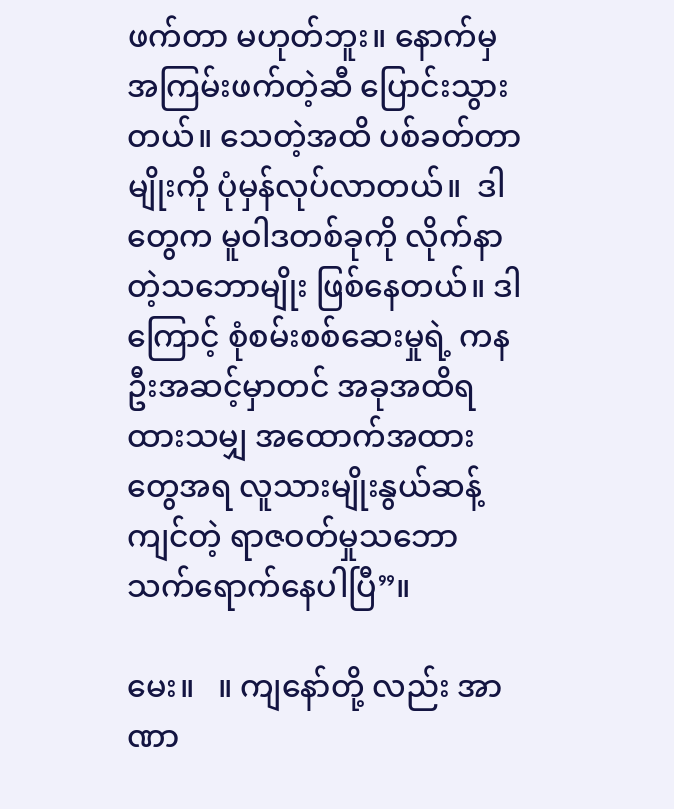ဖက်တာ မဟုတ်ဘူး။ နောက်မှ အကြမ်းဖက်တဲ့ဆီ ပြောင်းသွားတယ်။ သေတဲ့အထိ ပစ်ခတ်တာမျိုးကို ပုံမှန်လုပ်လာတယ်။  ဒါတွေက မူဝါဒတစ်ခုကို လိုက်နာတဲ့သဘောမျိုး ဖြစ်နေတယ်။ ဒါကြောင့် စုံစမ်းစစ်ဆေးမှုရဲ့ ကနဦးအဆင့်မှာတင် အခုအထိရထားသမျှ အထောက်အထားတွေအရ လူသားမျိုးနွယ်ဆန့်ကျင်တဲ့ ရာဇဝတ်မှုသဘောသက်ရောက်နေပါပြီ”။

မေး။   ။ ကျနော်တို့ လည်း အာဏာ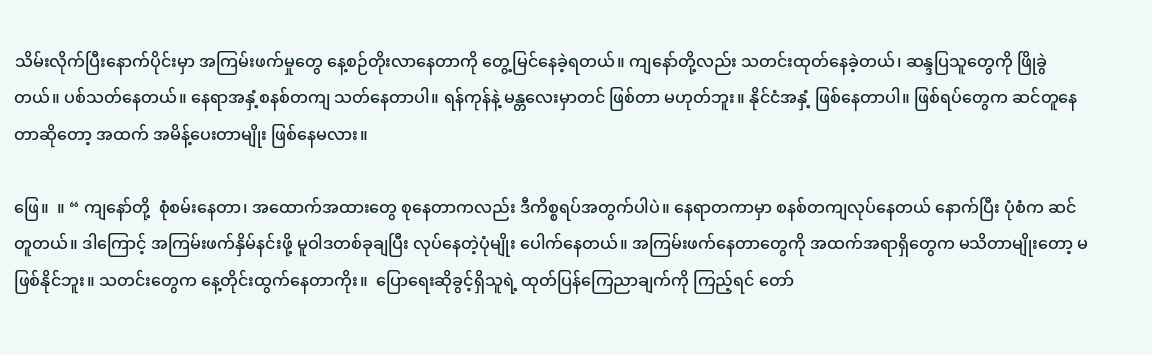သိမ်းလိုက်ပြီးနောက်ပိုင်းမှာ အကြမ်းဖက်မှုတွေ နေ့စဉ်တိုးလာနေတာကို တွေ့မြင်နေခဲ့ရတယ်။ ကျနော်တို့လည်း သတင်းထုတ်နေခဲ့တယ်၊ ဆန္ဒပြသူတွေကို ဖြိုခွဲတယ်။ ပစ်သတ်နေတယ်။ နေရာအနှံ့စနစ်တကျ သတ်နေတာပါ။ ရန်ကုန်နဲ့ မန္တလေးမှာတင် ဖြစ်တာ မဟုတ်ဘူး။ နိုင်ငံအနှံ့ ဖြစ်နေတာပါ။ ဖြစ်ရပ်တွေက ဆင်တူနေတာဆိုတော့ အထက် အမိန့်ပေးတာမျိုး ဖြစ်နေမလား။

ဖြေ။  ။ “ ကျနော်တို့  စုံစမ်းနေတာ၊ အထောက်အထားတွေ စုနေတာကလည်း ဒီကိစ္စရပ်အတွက်ပါပဲ။ နေရာတကာမှာ စနစ်တကျလုပ်နေတယ် နောက်ပြီး ပုံစံက ဆင်တူတယ်။ ဒါကြောင့် အကြမ်းဖက်နှိမ်နင်းဖို့ မူဝါဒတစ်ခုချပြီး လုပ်နေတဲ့ပုံမျိုး ပေါက်နေတယ်။ အကြမ်းဖက်နေတာတွေကို အထက်အရာရှိတွေက မသိတာမျိုးတော့ မဖြစ်နိုင်ဘူး။ သတင်းတွေက နေ့တိုင်းထွက်နေတာကိုး။  ပြောရေးဆိုခွင့်ရှိသူရဲ့ ထုတ်ပြန်ကြေညာချက်ကို ကြည့်ရင် တော်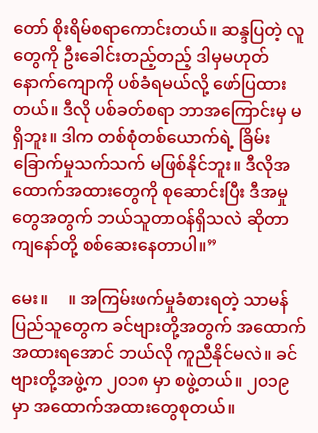တော် စိုးရိမ်စရာကောင်းတယ်။ ဆန္ဒပြတဲ့ လူတွေကို ဦးခေါင်းတည့်တည့် ဒါမှမဟုတ် နောက်ကျောကို ပစ်ခံရမယ်လို့ ဖော်ပြထားတယ်။ ဒီလို ပစ်ခတ်စရာ ဘာအကြောင်းမှ မရှိဘူး။ ဒါက တစ်စုံတစ်ယောက်ရဲ့ ခြိမ်းခြောက်မှုသက်သက် မဖြစ်နိုင်ဘူး။ ဒီလိုအထောက်အထားတွေကို စုဆောင်းပြီး ဒီအမှုတွေအတွက် ဘယ်သူတာဝန်ရှိသလဲ ဆိုတာ ကျနော်တို့ စစ်ဆေးနေတာပါ။”

မေး။     ။ အကြမ်းဖက်မှုခံစားရတဲ့ သာမန်ပြည်သူတွေက ခင်ဗျားတို့အတွက် အထောက်အထားရအောင် ဘယ်လို ကူညီနိုင်မလဲ။ ခင်ဗျားတို့အဖွဲ့က ၂၀၁၈ မှာ စဖွဲ့တယ်။ ၂၀၁၉ မှာ အထောက်အထားတွေစုတယ်။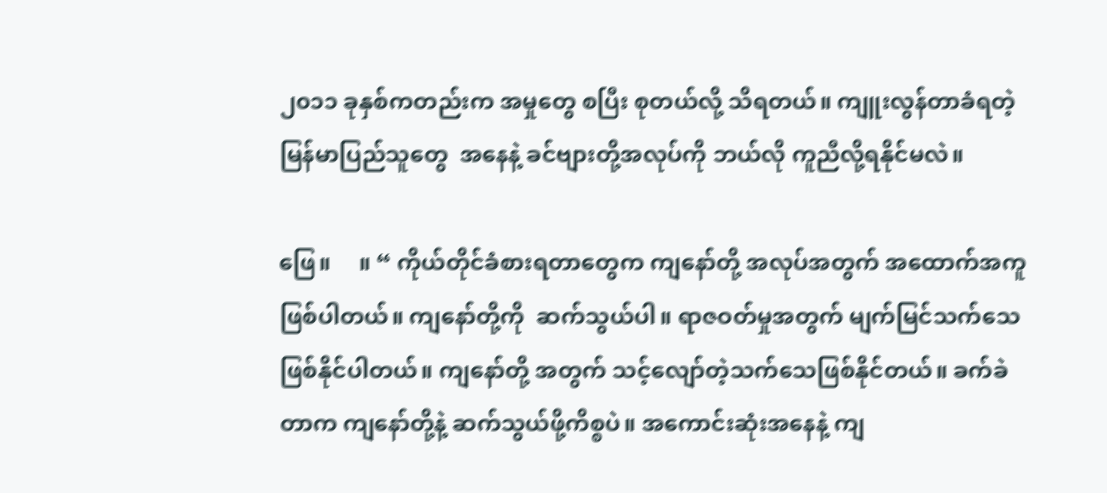၂၀၁၁ ခုနှစ်ကတည်းက အမှုတွေ စပြီး စုတယ်လို့ သိရတယ်။ ကျူးလွန်တာခံရတဲ့ မြန်မာပြည်သူတွေ  အနေနဲ့ ခင်ဗျားတို့အလုပ်ကို ဘယ်လို ကူညီလို့ရနိုင်မလဲ။

ဖြေ။     ။ “ ကိုယ်တိုင်ခံစားရတာတွေက ကျနော်တို့ အလုပ်အတွက် အထောက်အကူဖြစ်ပါတယ်။ ကျနော်တို့ကို  ဆက်သွယ်ပါ။ ရာဇဝတ်မှုအတွက် မျက်မြင်သက်သေဖြစ်နိုင်ပါတယ်။ ကျနော်တို့ အတွက် သင့်လျော်တဲ့သက်သေဖြစ်နိုင်တယ်။ ခက်ခဲတာက ကျနော်တို့နဲ့ ဆက်သွယ်ဖို့ကိစ္စပဲ။ အကောင်းဆုံးအနေနဲ့ ကျ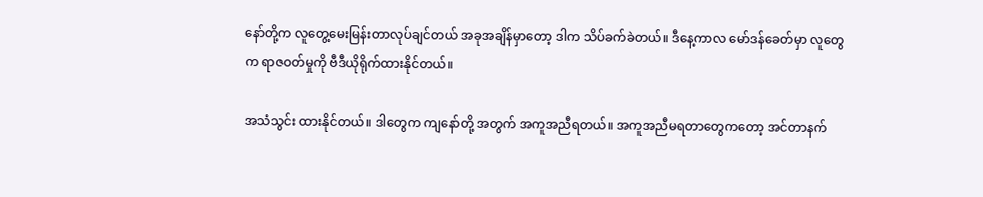နော်တို့က လူတွေ့မေးမြန်းတာလုပ်ချင်တယ် အခုအချိန်မှာတော့ ဒါက သိပ်ခက်ခဲတယ်။ ဒီနေ့ကာလ မော်ဒန်ခေတ်မှာ လူတွေက ရာဇဝတ်မှုကို ဗီဒီယိုရိုက်ထားနိုင်တယ်။

အသံသွင်း ထားနိုင်တယ်။ ဒါတွေက ကျနော်တို့ အတွက် အကူအညီရတယ်။ အကူအညီမရတာတွေကတော့ အင်တာနက်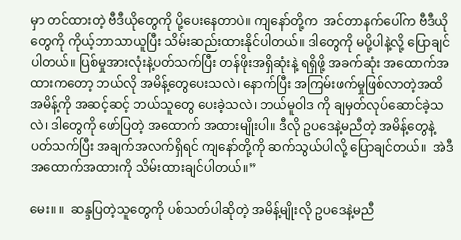မှာ တင်ထားတဲ့ ဗီဒီယိုတွေကို ပို့ပေးနေတာပဲ။ ကျနော်တို့က  အင်တာနက်ပေါ်က ဗီဒီယိုတွေကို ကိုယ့်ဘာသာယူပြီး သိမ်းဆည်းထားနိုင်ပါတယ်။ ဒါတွေကို မပို့ပါနဲ့လို့ ပြောချင်ပါတယ်။ ပြစ်မှုအားလုံးနဲ့ပတ်သက်ပြီး တန်ဖိုးအရှိဆုံးနဲ့ ရရှိဖို့ အခက်ဆုံး အထောက်အထားကတော့ ဘယ်လို အမိန့်တွေပေးသလဲ၊ နောက်ပြီး အကြမ်းဖက်မှုဖြစ်လာတဲ့အထိ အမိန့်ကို အဆင့်ဆင့် ဘယ်သူတွေ ပေးခဲ့သလဲ၊ ဘယ်မူဝါဒ ကို ချမှတ်လုပ်ဆောင်ခဲ့သလဲ၊ ဒါတွေကို ဖော်ပြတဲ့ အထောက် အထားမျိုးပါ။ ဒီလို ဥပဒေနဲ့မညီတဲ့ အမိန့်တွေနဲ့ပတ်သက်ပြီး အချက်အလက်ရှိရင် ကျနော်တို့ကို ဆက်သွယ်ပါလို့ ပြောချင်တယ်။  အဲဒီအထောက်အထားကို သိမ်းထားချင်ပါတယ်။”

မေး။ ။  ဆန္ဒပြတဲ့သူတွေကို ပစ်သတ်ပါဆိုတဲ့ အမိန့်မျိုးလို ဥပဒေနဲ့မညီ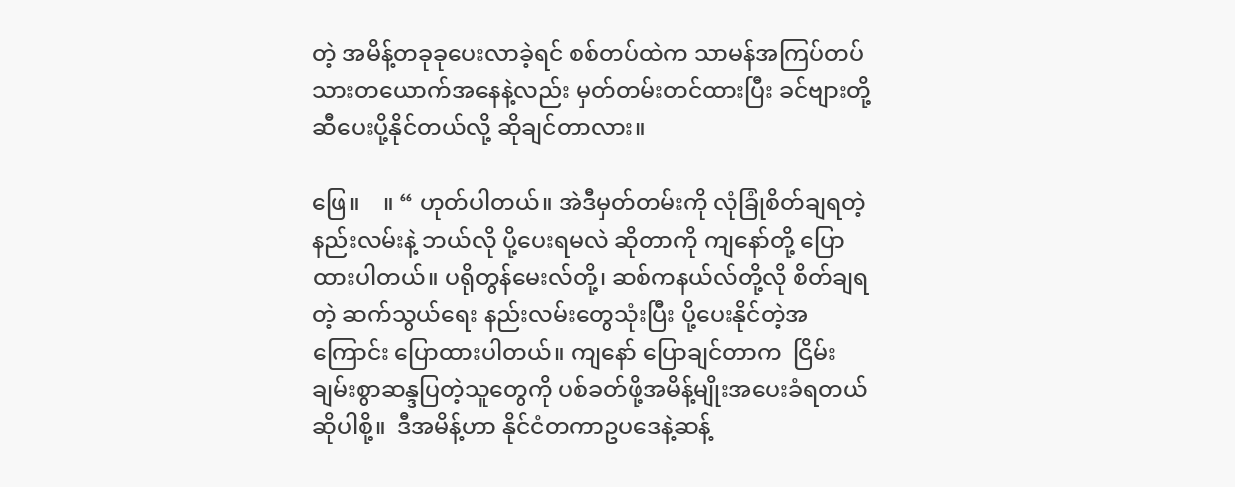တဲ့ အမိန့်တခုခုပေးလာခဲ့ရင် စစ်တပ်ထဲက သာမန်အကြပ်တပ်သားတယောက်အနေနဲ့လည်း မှတ်တမ်းတင်ထားပြီး ခင်ဗျားတို့ဆီပေးပို့နိုင်တယ်လို့ ဆိုချင်တာလား။

ဖြေ။    ။ “ ဟုတ်ပါတယ်။ အဲဒီမှတ်တမ်းကို လုံခြုံစိတ်ချရတဲ့နည်းလမ်းနဲ့ ဘယ်လို ပို့ပေးရမလဲ ဆိုတာကို ကျနော်တို့ ပြောထားပါတယ်။ ပရိုတွန်မေးလ်တို့၊ ဆစ်ကနယ်လ်တို့လို စိတ်ချရတဲ့ ဆက်သွယ်ရေး နည်းလမ်းတွေသုံးပြီး ပို့ပေးနိုင်တဲ့အကြောင်း ပြောထားပါတယ်။ ကျနော် ပြောချင်တာက  ငြိမ်းချမ်းစွာဆန္ဒပြတဲ့သူတွေကို ပစ်ခတ်ဖို့အမိန့်မျိုးအပေးခံရတယ်ဆိုပါစို့။  ဒီအမိန့်ဟာ နိုင်ငံတကာဥပဒေနဲ့ဆန့်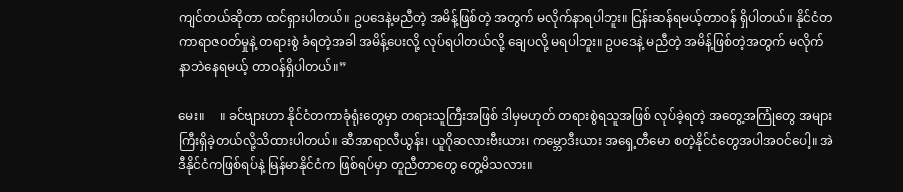ကျင်တယ်ဆိုတာ ထင်ရှားပါတယ်။ ဥပဒေနဲ့မညီတဲ့ အမိန့်ဖြစ်တဲ့ အတွက် မလိုက်နာရပါဘူး။ ငြန်းဆန်ရမယ့်တာဝန် ရှိပါတယ်။ နိုင်ငံတကာရာဇဝတ်မှုနဲ့ တရားစွဲ ခံရတဲ့အခါ အမိန့်ပေးလို့ လုပ်ရပါတယ်လို့ ချေပလို့ မရပါဘူး။ ဥပဒေနဲ့ မညီတဲ့ အမိန့်ဖြစ်တဲ့အတွက် မလိုက်နာဘဲနေရမယ့် တာဝန်ရှိပါတယ်။”

မေး။     ။ ခင်ဗျားဟာ နိုင်ငံတကာခုံရုံးတွေမှာ တရားသူကြီးအဖြစ် ဒါမှမဟုတ် တရားစွဲရသူအဖြစ် လုပ်ခဲ့ရတဲ့ အတွေ့အကြုံတွေ အများကြီးရှိခဲ့တယ်လို့သိထားပါတယ်။ ဆီအာရာလီယွန်း၊ ယူဂိုဆလားဗီးယား၊ ကမ္ဘောဒီးယား အရှေ့တီမော စတဲ့နိုင်ငံတွေအပါအဝင်ပေါ့။ အဲဒီနိုင်ငံကဖြစ်ရပ်နဲ့ မြန်မာနိုင်ငံက ဖြစ်ရပ်မှာ တူညီတာတွေ တွေ့မိသလား။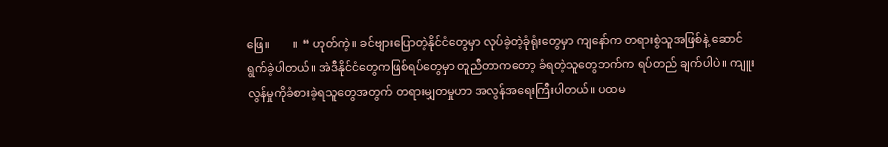ဖြေ။        ။  “ ဟုတ်ကဲ့။ ခင်ဗျားပြောတဲ့နိုင်ငံတွေမှာ လုပ်ခဲ့တဲ့ခုံရုံးတွေမှာ ကျနော်က တရားစွဲသူအဖြစ်နဲ့ ဆောင်ရွက်ခဲ့ပါတယ်။ အဲဒီနိုင်ငံတွေကဖြစ်ရပ်တွေမှာ တူညီတာကတော့ ခံရတဲ့သူတွေဘက်က ရပ်တည် ချက်ပါပဲ။ ကျူးလွန်မှုကိုခံစားခဲ့ရသူတွေအတွက် တရားမျှတမှုဟာ အလွန်အရေးကြီးပါတယ်။ ပထမ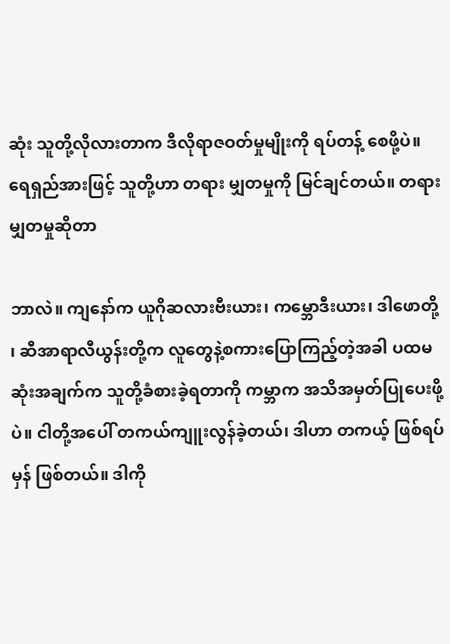ဆုံး သူတို့လိုလားတာက ဒီလိုရာဇဝတ်မှုမျိုးကို ရပ်တန့် စေဖို့ပဲ။ ရေရှည်အားဖြင့် သူတို့ဟာ တရား မျှတမှုကို မြင်ချင်တယ်။ တရားမျှတမှုဆိုတာ

ဘာလဲ။ ကျနော်က ယူဂိုဆလားဗီးယား၊ ကမ္ဘောဒီးယား၊ ဒါဖောတို့ ၊ ဆီအာရာလီယွန်းတို့က လူတွေနဲ့စကားပြောကြည့်တဲ့အခါ ပထမဆုံးအချက်က သူတို့ခံစားခဲ့ရတာကို ကမ္ဘာက အသိအမှတ်ပြုပေးဖို့ပဲ။ ငါတို့အပေါ် တကယ်ကျူးလွန်ခဲ့တယ်၊ ဒါဟာ တကယ့် ဖြစ်ရပ်မှန် ဖြစ်တယ်။ ဒါကို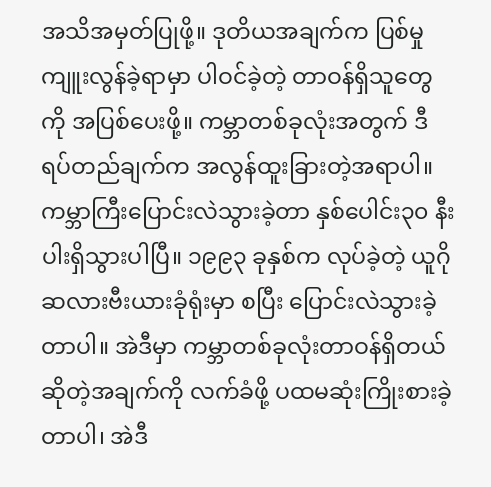အသိအမှတ်ပြုဖို့။ ဒုတိယအချက်က ပြစ်မှုကျူးလွန်ခဲ့ရာမှာ ပါဝင်ခဲ့တဲ့ တာဝန်ရှိသူတွေကို အပြစ်ပေးဖို့။ ကမ္ဘာတစ်ခုလုံးအတွက် ဒီရပ်တည်ချက်က အလွန်ထူးခြားတဲ့အရာပါ။ ကမ္ဘာကြီးပြောင်းလဲသွားခဲ့တာ နှစ်ပေါင်း၃၀ နီးပါးရှိသွားပါပြီ။ ၁၉၉၃ ခုနှစ်က လုပ်ခဲ့တဲ့ ယူဂိုဆလားဗီးယားခုံရုံးမှာ စပြီး ပြောင်းလဲသွားခဲ့တာပါ။ အဲဒီမှာ ကမ္ဘာတစ်ခုလုံးတာဝန်ရှိတယ်ဆိုတဲ့အချက်ကို လက်ခံဖို့ ပထမဆုံးကြိုးစားခဲ့ တာပါ၊ အဲဒီ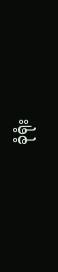ခုံရုံး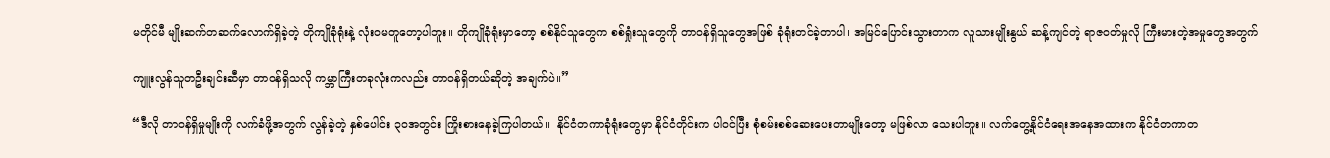မတိုင်မီ မျိုးဆက်တဆက်လောက်ရှိခဲ့တဲ့ တိုကျိုခုံရုံးနဲ့ လုံးဝမတူတော့ပါဘူး။ တိုကျိုခုံရုံးမှာတော့ စစ်နိုင်သူတွေက စစ်ရှုံးသူတွေကို တာဝန်ရှိသူတွေအဖြစ် ခုံရုံးတင်ခဲ့တာပါ၊ အမြင်ပြောင်းသွားတာက လူသားမျိုးနွယ် ဆန့်ကျင်တဲ့ ရာဇဝတ်မှုလို ကြီးမားတဲ့အမှုတွေအတွက်

ကျူးလွန်သူတဦးချင်းဆီမှာ တာဝန်ရှိသလို ကမ္ဘာကြီးတခုလုံးကလည်း တာဝန်ရှိတယ်ဆိုတဲ့ အချက်ပဲ။”

“ဒီလို တာဝန်ရှိမှုမျိုးကို လက်ခံဖို့အတွက် လွန်ခဲ့တဲ့ နှစ်ပေါင်း ၃၀အတွင်း ကြိုးစားနေခဲ့ကြပါတယ်။  နိုင်ငံတကာခုံရုံးတွေမှာ နိုင်ငံတိုင်းက ပါဝင်ပြီး စုံစမ်းစစ်ဆေးပေးတာမျိုးတော့ မဖြစ်လာ သေးပါဘူး။ လက်တွေ့နိုင်ငံရေးအနေအထားက နိုင်ငံတကာတ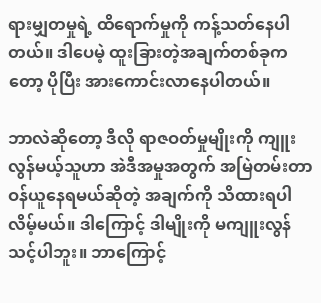ရားမျှတမှုရဲ့ ထိရောက်မှုကို ကန့်သတ်နေပါတယ်။ ဒါပေမဲ့ ထူးခြားတဲ့အချက်တစ်ခုကတော့ ပိုပြီး အားကောင်းလာနေပါတယ်။

ဘာလဲဆိုတော့ ဒီလို ရာဇဝတ်မှုမျိုးကို ကျူးလွန်မယ့်သူဟာ အဲဒီအမှုအတွက် အမြဲတမ်းတာဝန်ယူနေရမယ်ဆိုတဲ့ အချက်ကို သိထားရပါလိမ့်မယ်။ ဒါကြောင့် ဒါမျိုးကို မကျူးလွန်သင့်ပါဘူး။ ဘာကြောင့်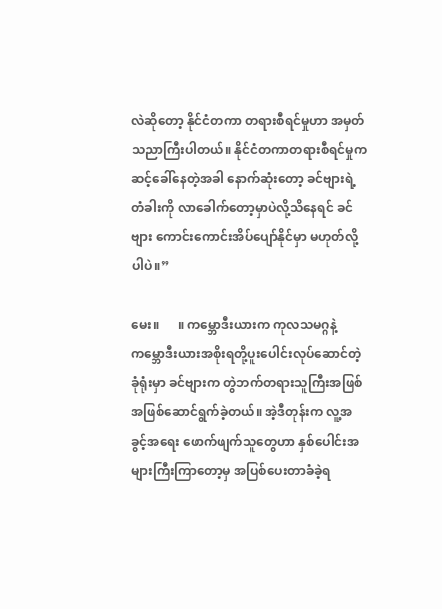လဲဆိုတော့ နိုင်ငံတကာ တရားစီရင်မှုဟာ အမှတ်သညာကြီးပါတယ်။ နိုင်ငံတကာတရားစီရင်မှုက ဆင့်ခေါ်နေတဲ့အခါ နောက်ဆုံးတော့ ခင်ဗျားရဲ့တံခါးကို လာခေါက်တော့မှာပဲလို့သိနေရင် ခင်ဗျား ကောင်းကောင်းအိပ်ပျော်နိုင်မှာ မဟုတ်လို့ပါပဲ။”

မေး။      ။ ကမ္ဘောဒီးယားက ကုလသမဂ္ဂနဲ့ ကမ္ဘောဒီးယားအစိုးရတို့ပူးပေါင်းလုပ်ဆောင်တဲ့ခုံရုံးမှာ ခင်ဗျားက တွဲဘက်တရားသူကြီးအဖြစ် အဖြစ်ဆောင်ရွက်ခဲ့တယ်။ အဲ့ဒီတုန်းက လူ့အခွင့်အရေး ဖောက်ဖျက်သူတွေဟာ နှစ်ပေါင်းအများကြီးကြာတော့မှ အပြစ်ပေးတာခံခဲ့ရ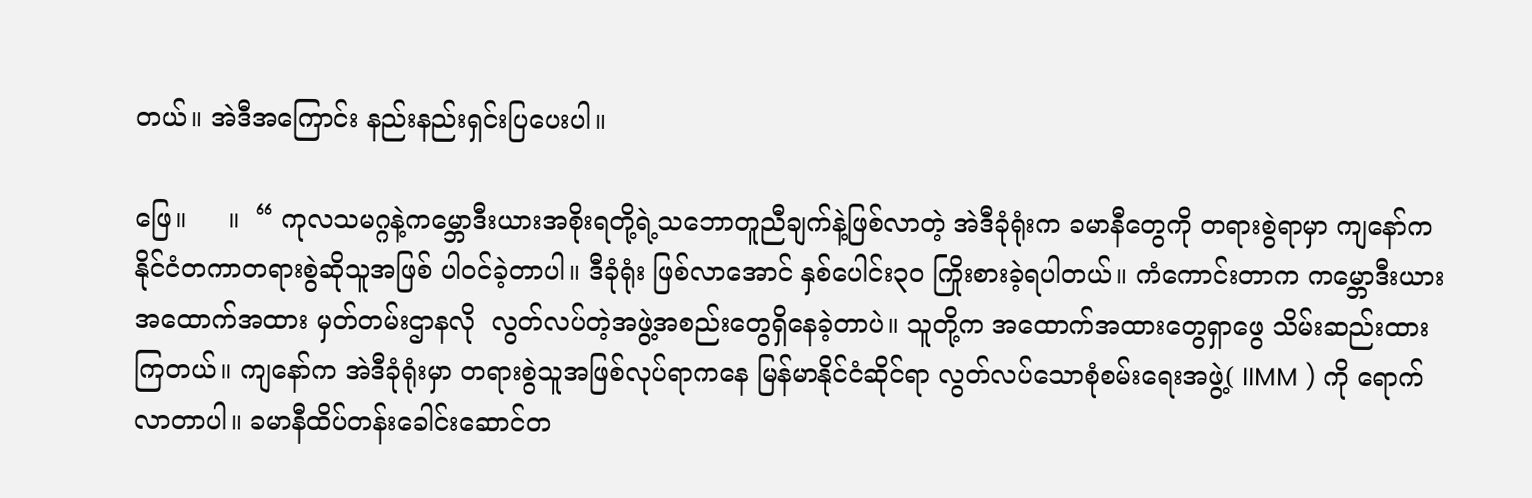တယ်။ အဲဒီအကြောင်း နည်းနည်းရှင်းပြပေးပါ။

ဖြေ။     ။  “ ကုလသမဂ္ဂနဲ့ကမ္ဘောဒီးယားအစိုးရတို့ရဲ့သဘောတူညီချက်နဲ့ဖြစ်လာတဲ့ အဲဒီခုံရုံးက ခမာနီတွေကို တရားစွဲရာမှာ ကျနော်က နိုင်ငံတကာတရားစွဲဆိုသူအဖြစ် ပါဝင်ခဲ့တာပါ။ ဒီခုံရုံး ဖြစ်လာအောင် နှစ်ပေါင်း၃၀ ကြိုးစားခဲ့ရပါတယ်။ ကံကောင်းတာက ကမ္ဘောဒီးယား အထောက်အထား မှတ်တမ်းဌာနလို  လွတ်လပ်တဲ့အဖွဲ့အစည်းတွေရှိနေခဲ့တာပဲ။ သူတို့က အထောက်အထားတွေရှာဖွေ သိမ်းဆည်းထားကြတယ်။ ကျနော်က အဲဒီခုံရုံးမှာ တရားစွဲသူအဖြစ်လုပ်ရာကနေ မြန်မာနိုင်ငံဆိုင်ရာ လွတ်လပ်သောစုံစမ်းရေးအဖွဲ့( IIMM ) ကို ရောက်လာတာပါ။ ခမာနီထိပ်တန်းခေါင်းဆောင်တ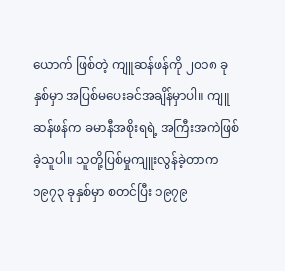ယောက် ဖြစ်တဲ့ ကျူဆန်ဖန်ကို ၂၀၁၈ ခုနှစ်မှာ အပြစ်မပေးခင်အချိန်မှာပါ။ ကျူဆန်ဖန်က ခမာနီအစိုးရရဲ့ အကြီးအကဲဖြစ်ခဲ့သူပါ။ သူတို့ပြစ်မှုကျူးလွန်ခဲ့တာက ၁၉၇၃ ခုနှစ်မှာ စတင်ပြီး ၁၉၇၉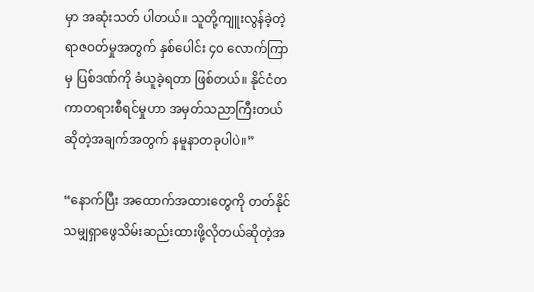မှာ အဆုံးသတ် ပါတယ်။ သူတို့ကျူးလွန်ခဲ့တဲ့ ရာဇဝတ်မှုအတွက် နှစ်ပေါင်း ၄၀ လောက်ကြာမှ ပြစ်ဒဏ်ကို ခံယူခဲ့ရတာ ဖြစ်တယ်။ နိုင်ငံတကာတရားစီရင်မှုဟာ အမှတ်သညာကြီးတယ်ဆိုတဲ့အချက်အတွက် နမူနာတခုပါပဲ။”

“နောက်ပြီး အထောက်အထားတွေကို တတ်နိုင်သမျှရှာဖွေသိမ်းဆည်းထားဖို့လိုတယ်ဆိုတဲ့အ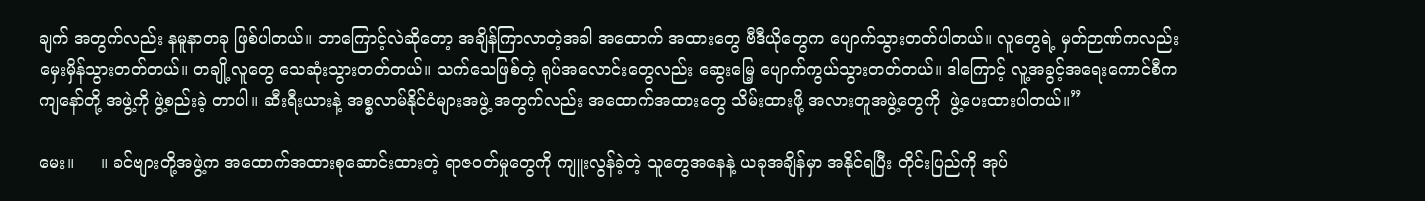ချက် အတွက်လည်း နမူနာတခု ဖြစ်ပါတယ်။ ဘာကြောင့်လဲဆိုတော့ အချိန်ကြာလာတဲ့အခါ အထောက် အထားတွေ ဗီဒီယိုတွေက ပျောက်သွားတတ်ပါတယ်။ လူတွေရဲ့ မှတ်ဉာဏ်ကလည်း မှေးမှိန်သွားတတ်တယ်။ တချို့လူတွေ သေဆုံးသွားတတ်တယ်။ သက်သေဖြစ်တဲ့ ရုပ်အလောင်းတွေလည်း ဆွေးမြေ့ ပျောက်ကွယ်သွားတတ်တယ်။ ဒါကြောင့် လူ့အခွင့်အရေးကောင်စီက ကျနော်တို့ အဖွဲ့ကို ဖွဲ့စည်းခဲ့ တာပါ။ ဆီးရီးယားနဲ့ အစ္စလာမ်နိုင်ငံများအဖွဲ့ အတွက်လည်း အထောက်အထားတွေ သိမ်းထားဖို့ အလားတူအဖွဲ့တွေကို  ဖွဲ့ပေးထားပါတယ်။”

မေး။     ။ ခင်ဗျားတို့အဖွဲ့က အထောက်အထားစုဆောင်းထားတဲ့ ရာဇဝတ်မှုတွေကို ကျူးလွန်ခဲ့တဲ့ သူတွေအနေနဲ့ ယခုအချိန်မှာ အနိုင်ရပြီး တိုင်းပြည်ကို အုပ်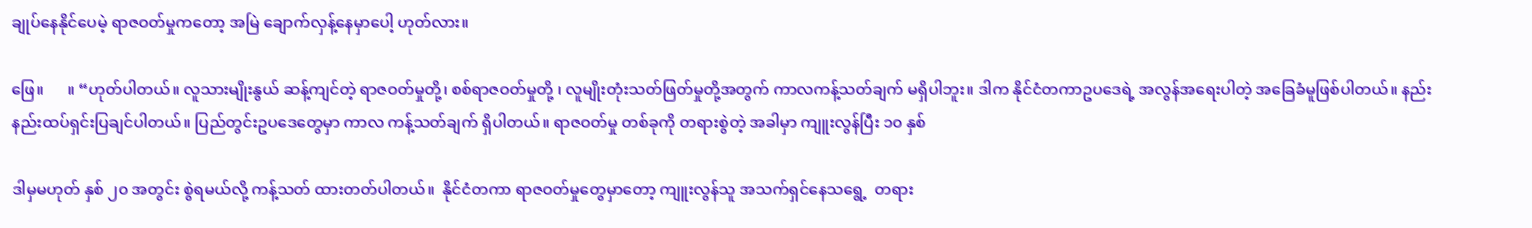ချုပ်နေနိုင်ပေမဲ့ ရာဇဝတ်မှုကတော့ အမြဲ ချောက်လှန့်နေမှာပေါ့ ဟုတ်လား။

ဖြေ။      ။ “ဟုတ်ပါတယ်။ လူသားမျိုးနွယ် ဆန့်ကျင်တဲ့ ရာဇဝတ်မှုတို့၊ စစ်ရာဇဝတ်မှုတို့ ၊ လူမျိုးတုံးသတ်ဖြတ်မှုတို့အတွက် ကာလကန့်သတ်ချက် မရှိပါဘူး။ ဒါက နိုင်ငံတကာဥပဒေရဲ့ အလွန်အရေးပါတဲ့ အခြေခံမူဖြစ်ပါတယ်။ နည်းနည်းထပ်ရှင်းပြချင်ပါတယ်။ ပြည်တွင်းဥပဒေတွေမှာ ကာလ ကန့်သတ်ချက် ရှိပါတယ်။ ရာဇဝတ်မှု တစ်ခုကို တရားစွဲတဲ့ အခါမှာ ကျူးလွန်ပြီး ၁၀ နှစ်

ဒါမှမဟုတ် နှစ် ၂၀ အတွင်း စွဲရမယ်လို့ ကန့်သတ် ထားတတ်ပါတယ်။  နိုင်ငံတကာ ရာဇဝတ်မှုတွေမှာတော့ ကျူးလွန်သူ အသက်ရှင်နေသရွေ့  တရား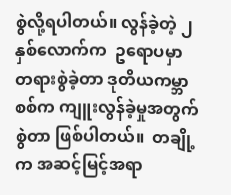စွဲလို့ရပါတယ်။ လွန်ခဲ့တဲ့ ၂နှစ်လောက်က  ဥရောပမှာ တရားစွဲခဲ့တာ ဒုတိယကမ္ဘာစစ်က ကျူးလွန်ခဲ့မှုအတွက် စွဲတာ ဖြစ်ပါတယ်။  တချို့က အဆင့်မြင့်အရာ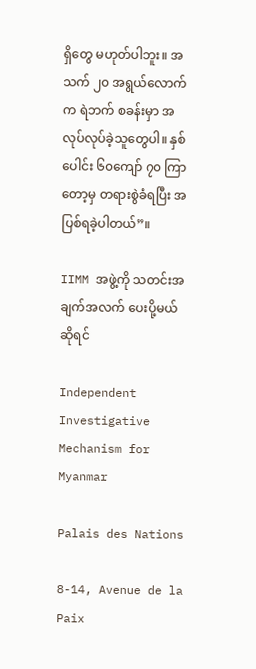ရှိတွေ မဟုတ်ပါဘူး။ အသက် ၂၀ အရွယ်လောက်က ရဲဘက် စခန်းမှာ အလုပ်လုပ်ခဲ့သူတွေပါ။ နှစ်ပေါင်း ၆၀ကျော် ၇၀ ကြာတော့မှ တရားစွဲခံရပြီး အပြစ်ရခဲ့ပါတယ်”။

IIMM အဖွဲ့ကို သတင်းအချက်အလက် ပေးပို့မယ်ဆိုရင်

Independent Investigative Mechanism for Myanmar

Palais des Nations

8-14, Avenue de la Paix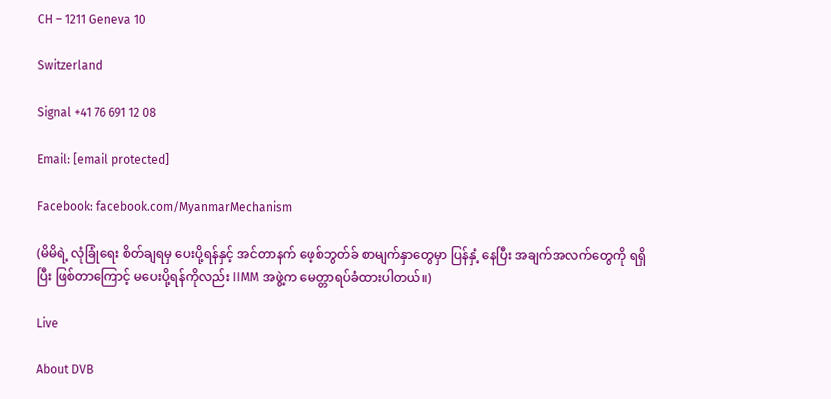CH – 1211 Geneva 10

Switzerland

Signal +41 76 691 12 08

Email: [email protected]

Facebook: facebook.com/MyanmarMechanism

(မိမိရဲ့ လုံခြုံရေး စိတ်ချရမှ ပေးပို့ရန်နှင့် အင်တာနက် ဖေ့စ်ဘွတ်ခ် စာမျက်နှာတွေမှာ ပြန်နှံ့ နေပြီး အချက်အလက်တွေကို ရရှိပြီး ဖြစ်တာကြောင့် မပေးပို့ရန်ကိုလည်း IIMM အဖွဲ့က မေတ္တာရပ်ခံထားပါတယ်။)

Live

About DVB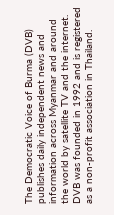The Democratic Voice of Burma (DVB) publishes daily independent news and information across Myanmar and around the world by satellite TV and the internet. DVB was founded in 1992 and is registered as a non-profit association in Thailand.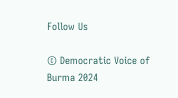Follow Us

© Democratic Voice of Burma 2024